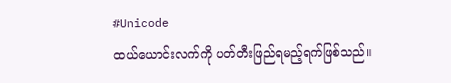#Unicode
ထယ်ယောင်းလက်ကို ပတ်တီးဖြည်ရမည့်ရက်ဖြစ်သည်။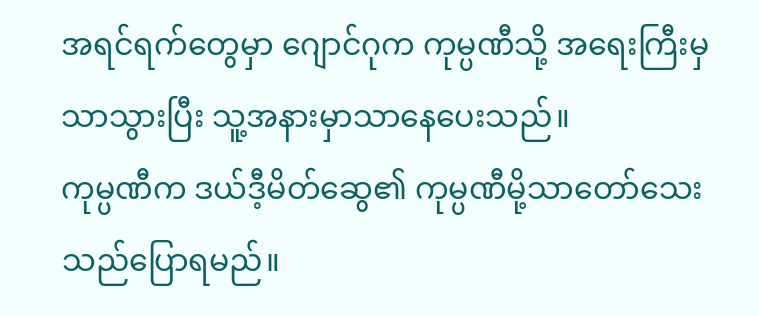အရင်ရက်တွေမှာ ဂျောင်ဂုက ကုမ္ပဏီသို့ အရေးကြီးမှသာသွားပြီး သူ့အနားမှာသာနေပေးသည်။
ကုမ္ပဏီက ဒယ်ဒီ့မိတ်ဆွေ၏ ကုမ္ပဏီမို့သာတော်သေးသည်ပြောရမည်။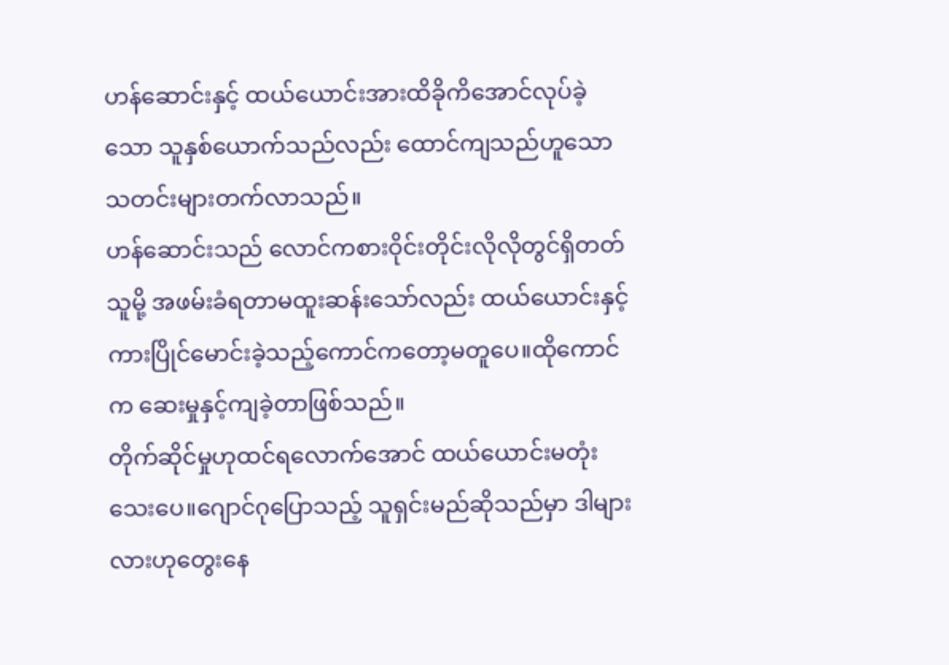ဟန်ဆောင်းနှင့် ထယ်ယောင်းအားထိခိုကိအောင်လုပ်ခဲ့သော သူနှစ်ယောက်သည်လည်း ထောင်ကျသည်ဟူသော သတင်းများတက်လာသည်။
ဟန်ဆောင်းသည် လောင်ကစားဝိုင်းတိုင်းလိုလိုတွင်ရှိတတ်သူမို့ အဖမ်းခံရတာမထူးဆန်းသော်လည်း ထယ်ယောင်းနှင့် ကားပြိုင်မောင်းခဲ့သည့်ကောင်ကတော့မတူပေ။ထိုကောင်က ဆေးမှုနှင့်ကျခဲ့တာဖြစ်သည်။
တိုက်ဆိုင်မှုဟုထင်ရလောက်အောင် ထယ်ယောင်းမတုံးသေးပေ။ဂျောင်ဂုပြောသည့် သူရှင်းမည်ဆိုသည်မှာ ဒါများလားဟုတွေးနေ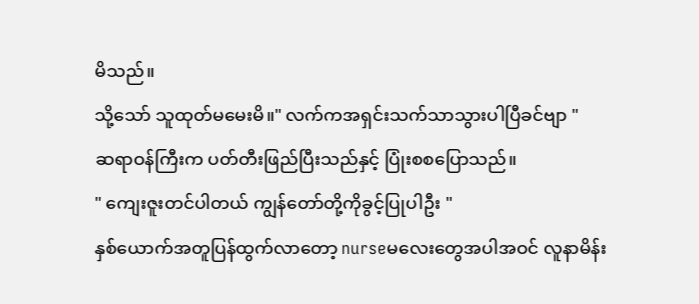မိသည်။
သို့သော် သူထုတ်မမေးမိ။" လက်ကအရှင်းသက်သာသွားပါပြီခင်ဗျာ "
ဆရာဝန်ကြီးက ပတ်တီးဖြည်ပြီးသည်နှင့် ပြုံးစစပြောသည်။
" ကျေးဇူးတင်ပါတယ် ကျွန်တော်တို့ကိုခွင့်ပြုပါဦး "
နှစ်ယောက်အတူပြန်ထွက်လာတော့ nurseမလေးတွေအပါအဝင် လူနာမိန်း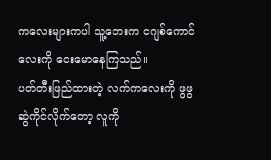ကလေးများကပါ သူ့ဘေးက ငဂျစ်ကောင်လေးကို ငေးမောနေကြသည်။
ပတ်တီးဖြည်ထားတဲ့ လက်ကလေးကို ဖွဖွဆွဲကိုင်လိုက်တော့ လူကို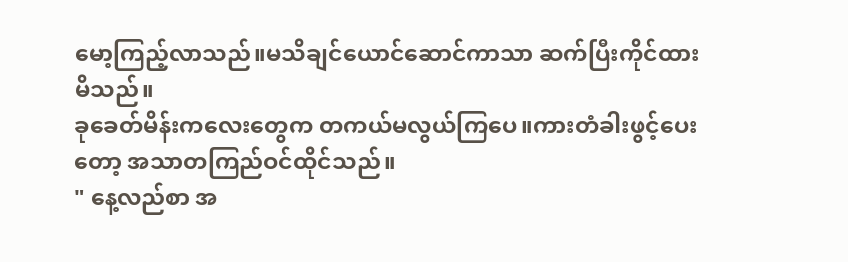မော့ကြည့်လာသည်။မသိချင်ယောင်ဆောင်ကာသာ ဆက်ပြီးကိုင်ထားမိသည်။
ခုခေတ်မိန်းကလေးတွေက တကယ်မလွယ်ကြပေ။ကားတံခါးဖွင့်ပေးတော့ အသာတကြည်ဝင်ထိုင်သည်။
" နေ့လည်စာ အ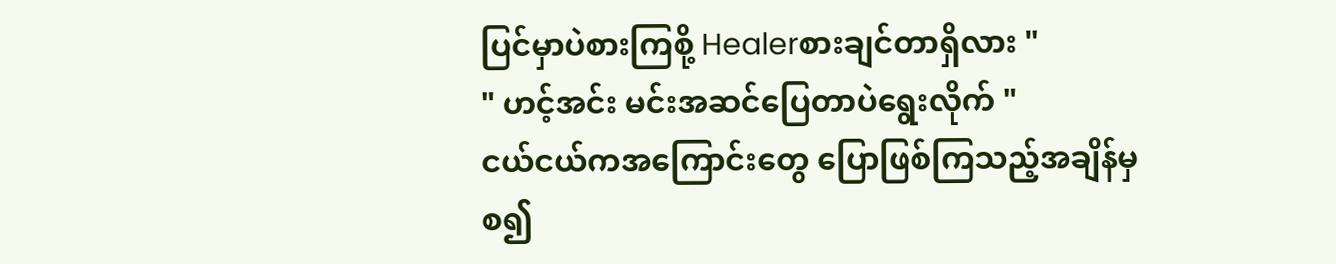ပြင်မှာပဲစားကြစို့ Healerစားချင်တာရှိလား "
" ဟင့်အင်း မင်းအဆင်ပြေတာပဲရွေးလိုက် "
ငယ်ငယ်ကအကြောင်းတွေ ပြောဖြစ်ကြသည့်အချိန်မှစ၍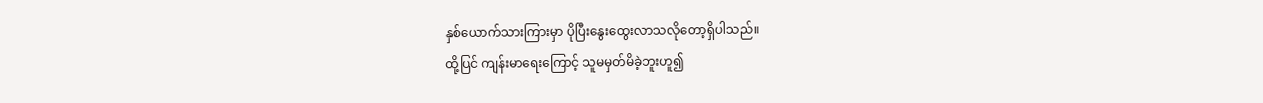နှစ်ယောက်သားကြားမှာ ပိုပြီးနွေးထွေးလာသလိုတော့ရှိပါသည်။
ထို့ပြင် ကျန်းမာရေးကြောင့် သူမမှတ်မိခဲ့ဘူးဟူ၍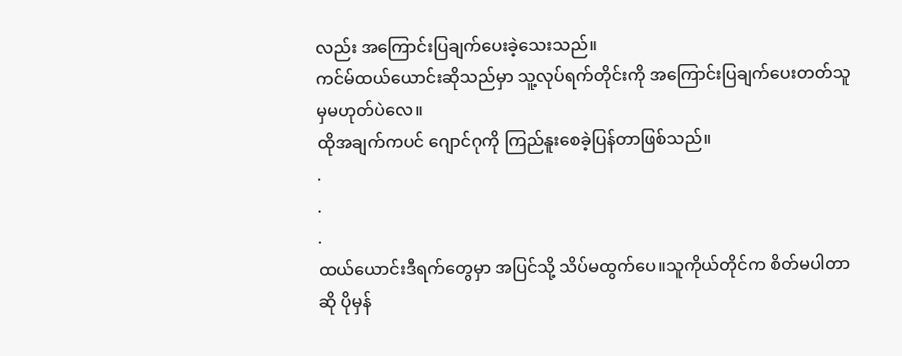လည်း အကြောင်းပြချက်ပေးခဲ့သေးသည်။
ကင်မ်ထယ်ယောင်းဆိုသည်မှာ သူ့လုပ်ရက်တိုင်းကို အကြောင်းပြချက်ပေးတတ်သူမှမဟုတ်ပဲလေ။
ထိုအချက်ကပင် ဂျောင်ဂုကို ကြည်နူးစေခဲ့ပြန်တာဖြစ်သည်။
.
.
.
ထယ်ယောင်းဒီရက်တွေမှာ အပြင်သို့ သိပ်မထွက်ပေ။သူကိုယ်တိုင်က စိတ်မပါတာဆို ပိုမှန်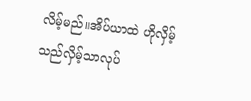လိမ့်မည်။အိပ်ယာထဲ ဟိုလှိမ့်သည်လှိမ့်သာလုပ်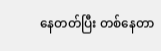နေတတ်ပြီး တစ်နေတာ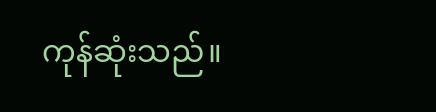ကုန်ဆုံးသည်။